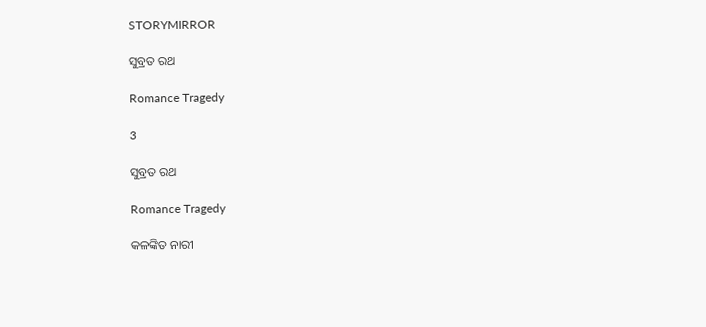STORYMIRROR

ସୁବ୍ରତ ରଥ

Romance Tragedy

3

ସୁବ୍ରତ ରଥ

Romance Tragedy

କଳଙ୍କିତ ନାରୀ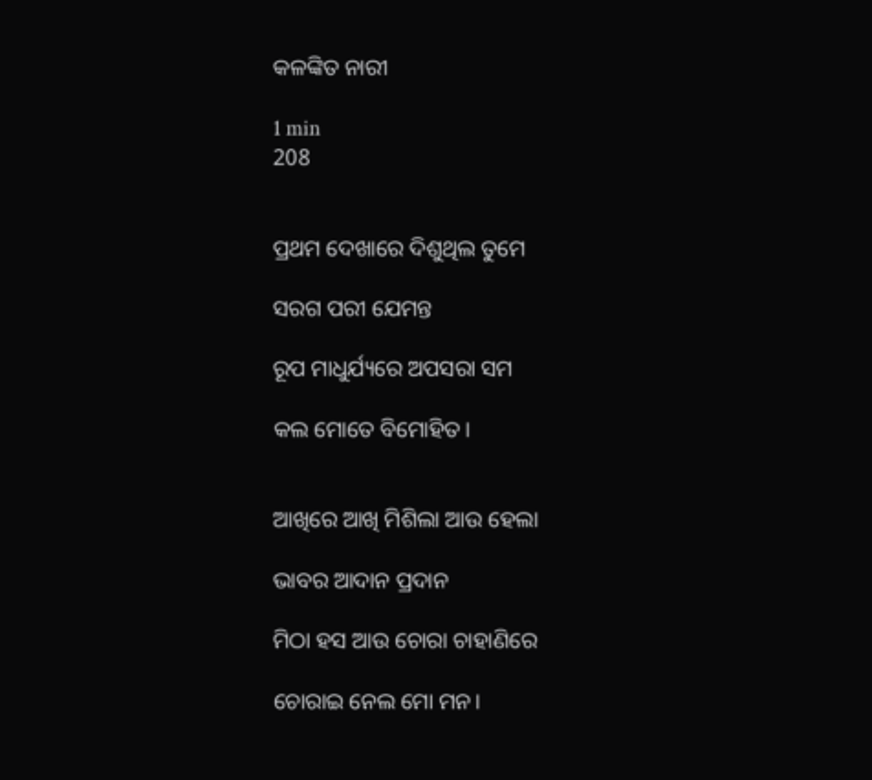କଳଙ୍କିତ ନାରୀ

1 min
208


ପ୍ରଥମ ଦେଖାରେ ଦିଶୁଥିଲ ତୁମେ

ସରଗ ପରୀ ଯେମନ୍ତ

ରୂପ ମାଧୁର୍ଯ୍ୟରେ ଅପସରା ସମ

କଲ ମୋତେ ବିମୋହିତ।


ଆଖିରେ ଆଖି ମିଶିଲା ଆଉ ହେଲା

ଭାବର ଆଦାନ ପ୍ରଦାନ

ମିଠା ହସ ଆଉ ଚୋରା ଚାହାଣିରେ

ଚୋରାଇ ନେଲ ମୋ ମନ।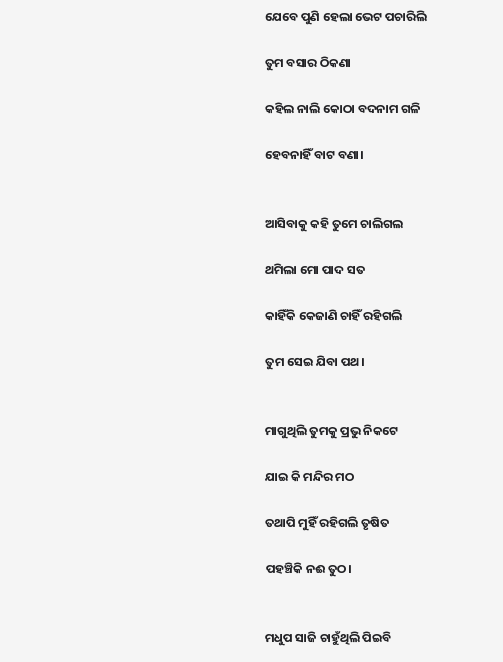ଯେବେ ପୁଣି ହେଲା ଭେଟ ପଚାରିଲି

ତୁମ ବସାର ଠିକଣା

କହିଲ ନାଲି କୋଠା ବଦନାମ ଗଳି

ହେବନାହିଁ ବାଟ ବଣା।


ଆସିବାକୁ କହି ତୁମେ ଚାଲିଗଲ

ଥମିଲା ମୋ ପାଦ ସତ

କାହିଁକି କେଜାଣି ଚାହିଁ ରହିଗଲି

ତୁମ ସେଇ ଯିବା ପଥ।


ମାଗୁଥିଲି ତୁମକୁ ପ୍ରଭୁ ନିକଟେ

ଯାଇ କି ମନ୍ଦିର ମଠ

ତଥାପି ମୁହିଁ ରହିଗଲି ତୃଷିତ

ପହଞ୍ଚିକି ନଈ ତୁଠ।


ମଧୁପ ସାଜି ଚାହୁଁଥିଲି ପିଇବି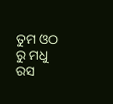ତୁମ ଓଠ ରୁ ମଧୁ ରସ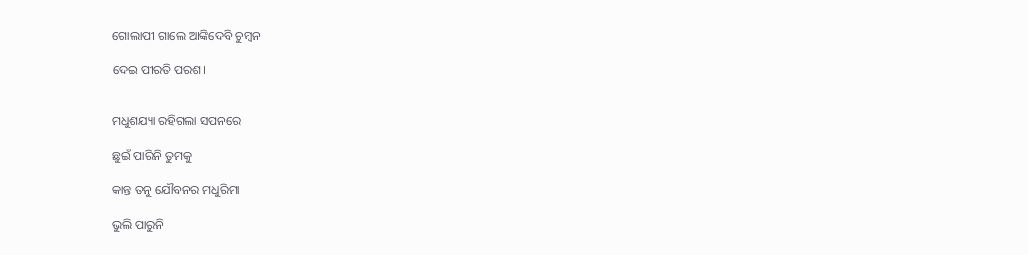ଗୋଲାପୀ ଗାଲେ ଆଙ୍କିଦେବି ଚୁମ୍ବନ

ଦେଇ ପୀରତି ପରଶ।


ମଧୁଶଯ୍ୟା ରହିଗଲା ସପନରେ

ଛୁଇଁ ପାରିନି ତୁମକୁ

କାନ୍ତ ତନୁ ଯୌବନର ମଧୁରିମା

ଭୁଲି ପାରୁନି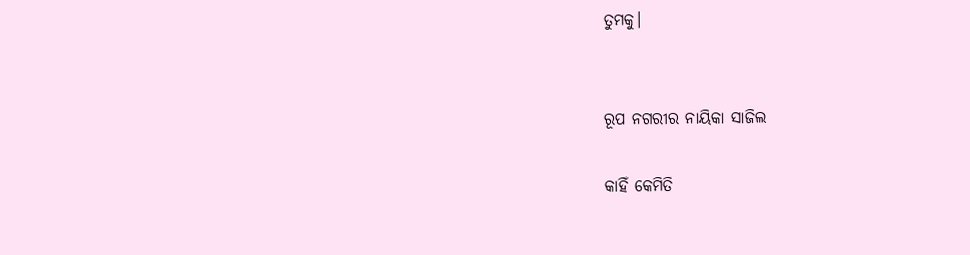ତୁମକୁ।


ରୂପ ନଗରୀର ନାୟିକା ସାଜିଲ

କାହିଁ କେମିତି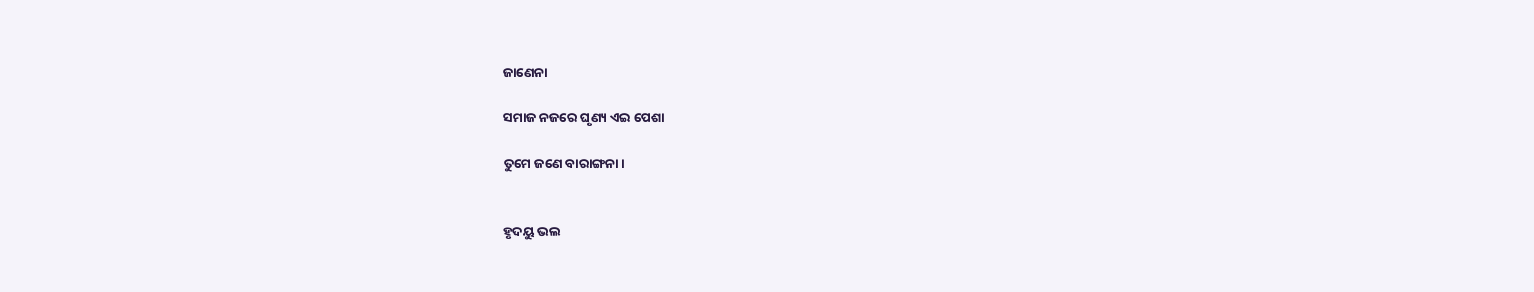ଜାଣେନା

ସମାଜ ନଜରେ ଘୃଣ୍ୟ ଏଇ ପେଶା

ତୁମେ ଜଣେ ବାରାଙ୍ଗନା।


ହୃଦୟୁ ଭଲ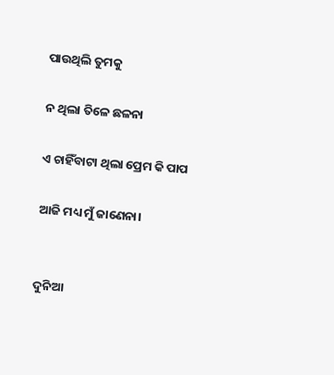ପାଉଥିଲି ତୁମକୁ

ନ ଥିଲା ତିଳେ ଛଳନା

ଏ ଚାହିଁବାଟା ଥିଲା ପ୍ରେମ କି ପାପ

ଆଜି ମଧ୍ୟ ମୁଁ ଜାଣେନା।


ଦୁନିଆ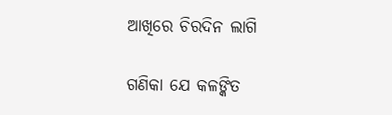ଆଖିରେ ଚିରଦିନ ଲାଗି

ଗଣିକା ଯେ କଳଙ୍କିତ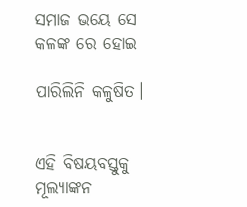ସମାଜ ଭୟେ ସେ କଳଙ୍କ ରେ ହୋଇ

ପାରିଲିନି କଳୁଷିତ।


ଏହି ବିଷୟବସ୍ତୁକୁ ମୂଲ୍ୟାଙ୍କନ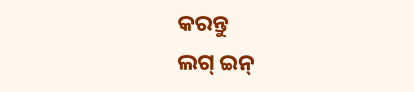କରନ୍ତୁ
ଲଗ୍ ଇନ୍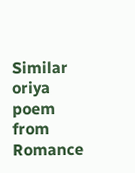Similar oriya poem from Romance